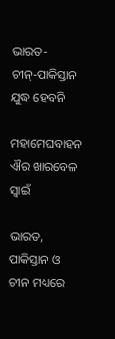ଭାରତ-ଚୀନ୍‌-ପାକିସ୍ତାନ ଯୁଦ୍ଧ ହେବନି

ମହାମେଘବାହନ ଐର ଖାରବେଳ ସ୍ୱାଇଁ

ଭାରତ, ପାକିସ୍ତାନ ଓ ଚୀନ ମଧ୍ୟରେ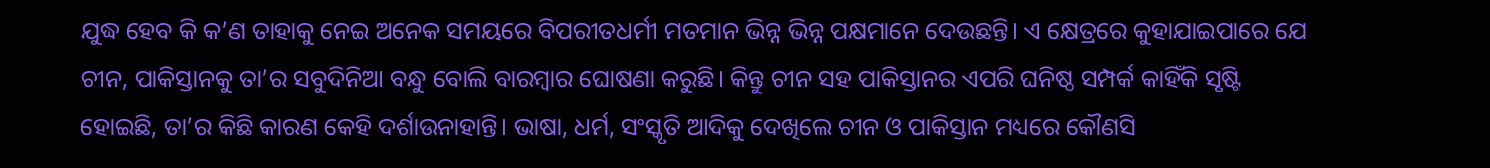ଯୁଦ୍ଧ ହେବ କି କ’ଣ ତାହାକୁ ନେଇ ଅନେକ ସମୟରେ ବିପରୀତଧର୍ମୀ ମତମାନ ଭିନ୍ନ ଭିନ୍ନ ପକ୍ଷମାନେ ଦେଉଛନ୍ତି। ଏ କ୍ଷେତ୍ରରେ କୁହାଯାଇପାରେ ଯେ ଚୀନ, ପାକିସ୍ତାନକୁ ତା’ର ସବୁଦିନିଆ ବନ୍ଧୁ ବୋଲି ବାରମ୍ବାର ଘୋଷଣା କରୁଛି। କିନ୍ତୁ ଚୀନ ସହ ପାକିସ୍ତାନର ଏପରି ଘନିଷ୍ଠ ସମ୍ପର୍କ କାହିଁକି ସୃଷ୍ଟି ହୋଇଛି, ତା’ର କିଛି କାରଣ କେହି ଦର୍ଶାଉନାହାନ୍ତି। ଭାଷା, ଧର୍ମ, ସଂସ୍କୃତି ଆଦିକୁ ଦେଖିଲେ ଚୀନ ଓ ପାକିସ୍ତାନ ମଧ୍ୟରେ କୌଣସି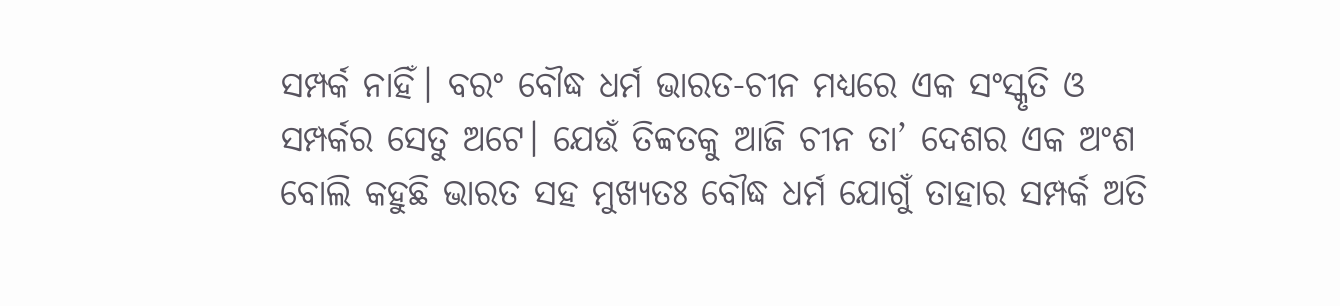ସମ୍ପର୍କ ନାହିଁ। ବରଂ ବୌଦ୍ଧ ଧର୍ମ ଭାରତ-ଚୀନ ମଧ୍ୟରେ ଏକ ସଂସ୍କୃତି ଓ ସମ୍ପର୍କର ସେତୁ ଅଟେ। ଯେଉଁ ତିବ୍ବତକୁ ଆଜି ଚୀନ ତା’ ଦେଶର ଏକ ଅଂଶ ବୋଲି କହୁଛି ଭାରତ ସହ ମୁଖ୍ୟତଃ ବୌଦ୍ଧ ଧର୍ମ ଯୋଗୁଁ ତାହାର ସମ୍ପର୍କ ଅତି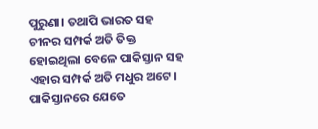ପୁରୁଣା। ତଥାପି ଭାରତ ସହ ଚୀନର ସମ୍ପର୍କ ଅତି ତିକ୍ତ ହୋଇଥିଲା ବେଳେ ପାକିସ୍ତାନ ସହ ଏହାର ସମ୍ପର୍କ ଅତି ମଧୁର ଅଟେ। ପାକିସ୍ତାନରେ ଯେତେ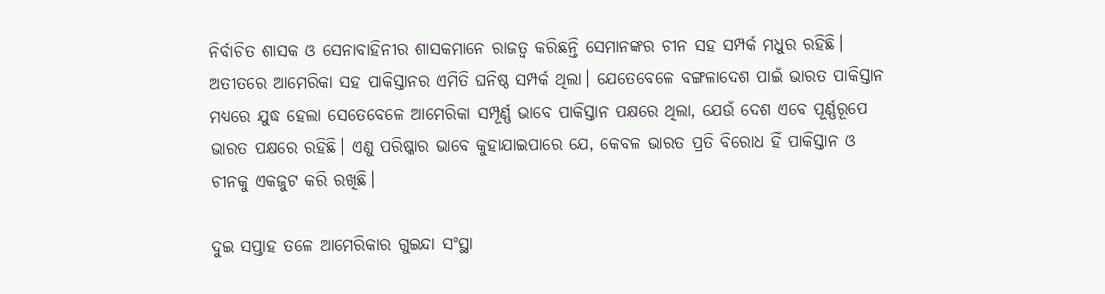ନିର୍ବାଚିତ ଶାସକ ଓ ସେନାବାହିନୀର ଶାସକମାନେ ରାଜତ୍ୱ କରିଛନ୍ତି ସେମାନଙ୍କର ଚୀନ ସହ ସମ୍ପର୍କ ମଧୁର ରହିଛି। ଅତୀତରେ ଆମେରିକା ସହ ପାକିସ୍ତାନର ଏମିତି ଘନିଷ୍ଠ ସମ୍ପର୍କ ଥିଲା। ଯେତେବେଳେ ବଙ୍ଗଳାଦେଶ ପାଇଁ ଭାରତ ପାକିସ୍ତାନ ମଧ୍ୟରେ ଯୁଦ୍ଧ ହେଲା ସେତେବେଳେ ଆମେରିକା ସମ୍ପୂର୍ଣ୍ଣ ଭାବେ ପାକିସ୍ତାନ ପକ୍ଷରେ ଥିଲା, ଯେଉଁ ଦେଶ ଏବେ ପୂର୍ଣ୍ଣରୂପେ ଭାରତ ପକ୍ଷରେ ରହିଛି। ଏଣୁ ପରିଷ୍କାର ଭାବେ କୁହାଯାଇପାରେ ଯେ, କେବଳ ଭାରତ ପ୍ରତି ବିରୋଧ ହିଁ ପାକିସ୍ତାନ ଓ ଚୀନକୁ ଏକଜୁଟ କରି ରଖିଛି।

ଦୁଇ ସପ୍ତାହ ତଳେ ଆମେରିକାର ଗୁଇନ୍ଦା ସଂସ୍ଥା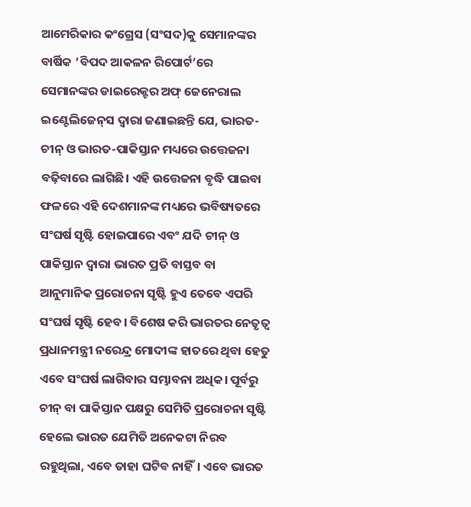ଆମେରିକାର କଂଗ୍ରେସ (ସଂସଦ)କୁ ସେମାନଙ୍କର ବାର୍ଷିକ ‘ବିପଦ ଆକଳନ ରିପୋର୍ଟ’ରେ ସେମାନଙ୍କର ଡାଇରେକ୍ଟର ଅଫ୍ ଜେନେରାଲ ଇଣ୍ଟେଲିଜେନ୍‌ସ ଦ୍ୱାରା ଜଣାଇଛନ୍ତି ଯେ, ଭାରତ-ଚୀନ୍ ଓ ଭାରତ-ପାକିସ୍ତାନ ମଧ୍ୟରେ ଉତ୍ତେଜନା ବଢ଼ିବାରେ ଲାଗିଛି। ଏହି ଉତ୍ତେଜନା ବୃଦ୍ଧି ପାଇବା ଫଳରେ ଏହି ଦେଶମାନଙ୍କ ମଧ୍ୟରେ ଭବିଷ୍ୟତରେ ସଂଘର୍ଷ ସୃଷ୍ଟି ହୋଇପାରେ ଏବଂ ଯଦି ଚୀନ୍ ଓ ପାକିସ୍ତାନ ଦ୍ୱାରା ଭାରତ ପ୍ରତି ବାସ୍ତବ ବା ଆନୁମାନିକ ପ୍ରରୋଚନା ସୃଷ୍ଟି ହୁଏ ତେବେ ଏପରି ସଂଘର୍ଷ ସୃଷ୍ଟି ହେବ। ବିଶେଷ କରି ଭାରତର ନେତୃତ୍ୱ ପ୍ରଧାନମନ୍ତ୍ରୀ ନରେନ୍ଦ୍ର ମୋଦୀଙ୍କ ହାତରେ ଥିବା ହେତୁ ଏବେ ସଂଘର୍ଷ ଲାଗିବାର ସମ୍ଭାବନା ଅଧିକ। ପୂର୍ବରୁ ଚୀନ୍ ବା ପାକିସ୍ତାନ ପକ୍ଷରୁ ସେମିତି ପ୍ରରୋଚନା ସୃଷ୍ଟି ହେଲେ ଭାରତ ଯେମିତି ଅନେକଟା ନିରବ ରହୁଥିଲା, ଏବେ ତାହା ଘଟିବ ନାହିଁ। ଏବେ ଭାରତ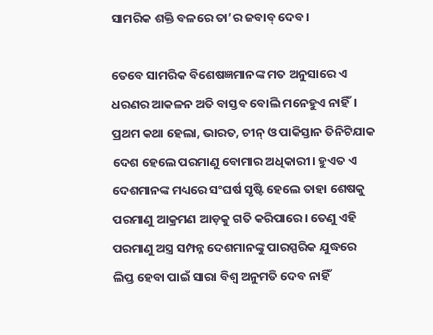ସାମରିକ ଶକ୍ତି ବଳରେ ତା’ର ଜବାବ୍ ଦେବ।

ତେବେ ସାମରିକ ବିଶେଷଜ୍ଞମାନଙ୍କ ମତ ଅନୁସାରେ ଏ ଧରଣର ଆକଳନ ଅତି ବାସ୍ତବ ବୋଲି ମନେହୁଏ ନାହିଁ। ପ୍ରଥମ କଥା ହେଲା, ଭାରତ, ଚୀନ୍ ଓ ପାକିସ୍ତାନ ତିନିଟିଯାକ ଦେଶ ହେଲେ ପରମାଣୁ ବୋମାର ଅଧିକାରୀ। ହୁଏତ ଏ ଦେଶମାନଙ୍କ ମଧ୍ୟରେ ସଂଘର୍ଷ ସୃଷ୍ଟି ହେଲେ ତାହା ଶେଷକୁ ପରମାଣୁ ଆକ୍ରମଣ ଆଡ଼କୁ ଗତି କରିପାରେ। ତେଣୁ ଏହି ପରମାଣୁ ଅସ୍ତ୍ର ସମ୍ପନ୍ନ ଦେଶମାନଙ୍କୁ ପାରସ୍ପରିକ ଯୁଦ୍ଧରେ ଲିପ୍ତ ହେବା ପାଇଁ ସାରା ବିଶ୍ୱ ଅନୁମତି ଦେବ ନାହିଁ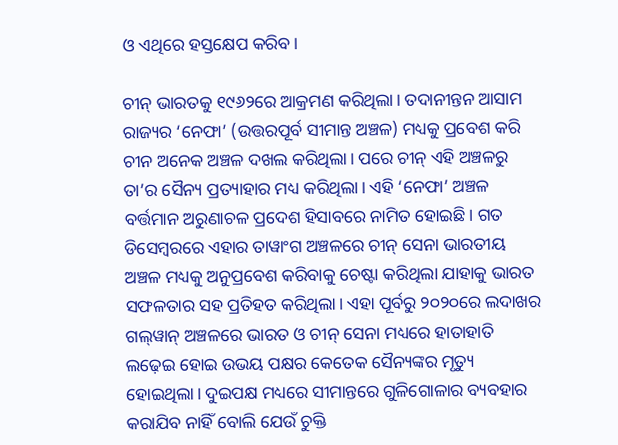ଓ ଏଥିରେ ହସ୍ତକ୍ଷେପ କରିବ।

ଚୀନ୍ ଭାରତକୁ ୧୯୬୨ରେ ଆକ୍ରମଣ କରିଥିଲା। ତଦାନୀନ୍ତନ ଆସାମ ରାଜ୍ୟର ‘ନେଫା’ (ଉତ୍ତରପୂର୍ବ ସୀମାନ୍ତ ଅଞ୍ଚଳ) ମଧ୍ୟକୁ ପ୍ରବେଶ କରି ଚୀନ ଅନେକ ଅଞ୍ଚଳ ଦଖଲ କରିଥିଲା। ପରେ ଚୀନ୍ ଏହି ଅଞ୍ଚଳରୁ ତା’ର ସୈନ୍ୟ ପ୍ରତ୍ୟାହାର ମଧ୍ୟ କରିଥିଲା। ଏହି ‘ନେଫା’ ଅଞ୍ଚଳ ବର୍ତ୍ତମାନ ଅରୁଣାଚଳ ପ୍ରଦେଶ ହିସାବରେ ନାମିତ ହୋଇଛି। ଗତ ଡିସେମ୍ବରରେ ଏହାର ତାୱାଂଗ ଅଞ୍ଚଳରେ ଚୀନ୍ ସେନା ଭାରତୀୟ ଅଞ୍ଚଳ ମଧ୍ୟକୁ ଅନୁପ୍ରବେଶ କରିବାକୁ ଚେଷ୍ଟା କରିଥିଲା ଯାହାକୁ ଭାରତ ସଫଳତାର ସହ ପ୍ରତିହତ କରିଥିଲା। ଏହା ପୂର୍ବରୁ ୨୦୨୦ରେ ଲଦାଖର ଗଲ୍‌ୱାନ୍ ଅଞ୍ଚଳରେ ଭାରତ ଓ ଚୀନ୍ ସେନା ମଧ୍ୟରେ ହାତାହାତି ଲଢ଼େଇ ହୋଇ ଉଭୟ ପକ୍ଷର କେତେକ ସୈନ୍ୟଙ୍କର ମୃତ୍ୟୁ ହୋଇଥିଲା। ଦୁଇପକ୍ଷ ମଧ୍ୟରେ ସୀମାନ୍ତରେ ଗୁଳିଗୋଳାର ବ୍ୟବହାର କରାଯିବ ନାହିଁ ବୋଲି ଯେଉଁ ଚୁକ୍ତି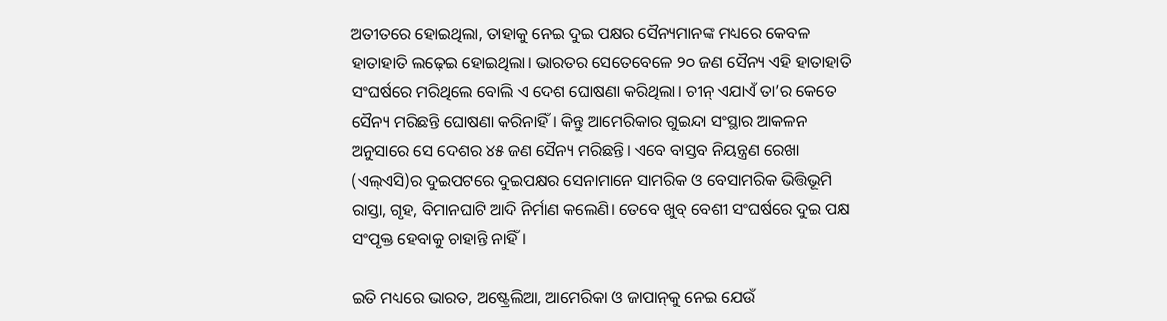ଅତୀତରେ ହୋଇଥିଲା, ତାହାକୁ ନେଇ ଦୁଇ ପକ୍ଷର ସୈନ୍ୟମାନଙ୍କ ମଧ୍ୟରେ କେବଳ ହାତାହାତି ଲଢ଼େଇ ହୋଇଥିଲା। ଭାରତର ସେତେବେଳେ ୨୦ ଜଣ ସୈନ୍ୟ ଏହି ହାତାହାତି ସଂଘର୍ଷରେ ମରିଥିଲେ ବୋଲି ଏ ଦେଶ ଘୋଷଣା କରିଥିଲା। ଚୀନ୍ ଏଯାଏଁ ତା’ର କେତେ ସୈନ୍ୟ ମରିଛନ୍ତି ଘୋଷଣା କରିନାହିଁ। କିନ୍ତୁ ଆମେରିକାର ଗୁଇନ୍ଦା ସଂସ୍ଥାର ଆକଳନ ଅନୁସାରେ ସେ ଦେଶର ୪୫ ଜଣ ସୈନ୍ୟ ମରିଛନ୍ତି। ଏବେ ବାସ୍ତବ ନିୟନ୍ତ୍ରଣ ରେଖା (ଏଲ୍‌ଏସି)ର ଦୁଇପଟରେ ଦୁଇପକ୍ଷର ସେନାମାନେ ସାମରିକ ଓ ବେସାମରିକ ଭିତ୍ତିଭୂମି ରାସ୍ତା, ଗୃହ, ବିମାନଘାଟି ଆଦି ନିର୍ମାଣ କଲେଣି। ତେବେ ଖୁବ୍ ବେଶୀ ସଂଘର୍ଷରେ ଦୁଇ ପକ୍ଷ ସଂପୃକ୍ତ ହେବାକୁ ଚାହାନ୍ତି ନାହିଁ।

ଇତି ମଧ୍ୟରେ ଭାରତ, ଅଷ୍ଟ୍ରେଲିଆ, ଆମେରିକା ଓ ଜାପାନ୍‌କୁ ନେଇ ଯେଉଁ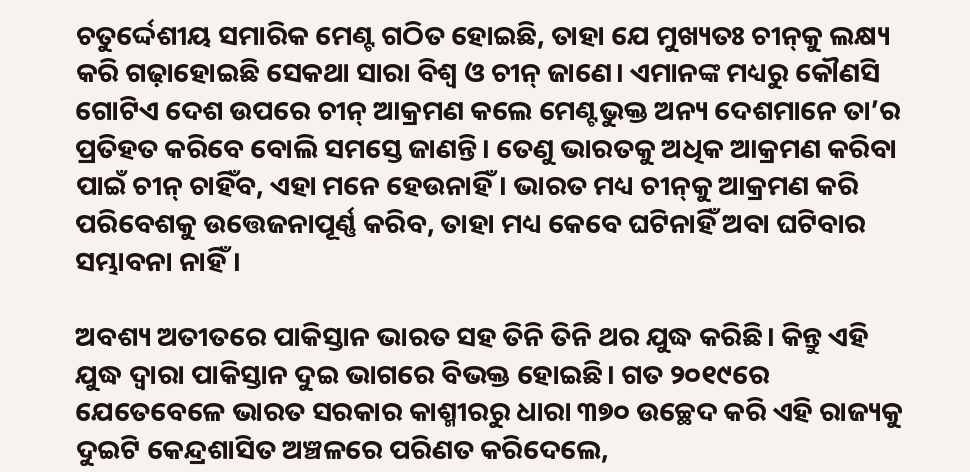ଚତୁର୍ଦ୍ଦେଶୀୟ ସମାରିକ ମେଣ୍ଟ ଗଠିତ ହୋଇଛି, ତାହା ଯେ ମୁଖ୍ୟତଃ ଚୀନ୍‌କୁ ଲକ୍ଷ୍ୟ କରି ଗଢ଼ାହୋଇଛି ସେକଥା ସାରା ବିଶ୍ୱ ଓ ଚୀନ୍ ଜାଣେ। ଏମାନଙ୍କ ମଧ୍ୟରୁ କୌଣସି ଗୋଟିଏ ଦେଶ ଉପରେ ଚୀନ୍ ଆକ୍ରମଣ କଲେ ମେଣ୍ଟଭୁକ୍ତ ଅନ୍ୟ ଦେଶମାନେ ତା’ର ପ୍ରତିହତ କରିବେ ବୋଲି ସମସ୍ତେ ଜାଣନ୍ତି। ତେଣୁ ଭାରତକୁ ଅଧିକ ଆକ୍ରମଣ କରିବା ପାଇଁ ଚୀନ୍ ଚାହିଁବ, ଏହା ମନେ ହେଉନାହିଁ। ଭାରତ ମଧ୍ୟ ଚୀନ୍‌କୁ ଆକ୍ରମଣ କରି ପରିବେଶକୁ ଉତ୍ତେଜନାପୂର୍ଣ୍ଣ କରିବ, ତାହା ମଧ୍ୟ କେବେ ଘଟିନାହିଁ ଅବା ଘଟିବାର ସମ୍ଭାବନା ନାହିଁ।

ଅବଶ୍ୟ ଅତୀତରେ ପାକିସ୍ତାନ ଭାରତ ସହ ତିନି ତିନି ଥର ଯୁଦ୍ଧ କରିଛି। କିନ୍ତୁ ଏହି ଯୁଦ୍ଧ ଦ୍ୱାରା ପାକିସ୍ତାନ ଦୁଇ ଭାଗରେ ବିଭକ୍ତ ହୋଇଛି। ଗତ ୨୦୧୯ରେ ଯେତେବେଳେ ଭାରତ ସରକାର କାଶ୍ମୀରରୁ ଧାରା ୩୭୦ ଉଚ୍ଛେଦ କରି ଏହି ରାଜ୍ୟକୁ ଦୁଇଟି କେନ୍ଦ୍ରଶାସିତ ଅଞ୍ଚଳରେ ପରିଣତ କରିଦେଲେ,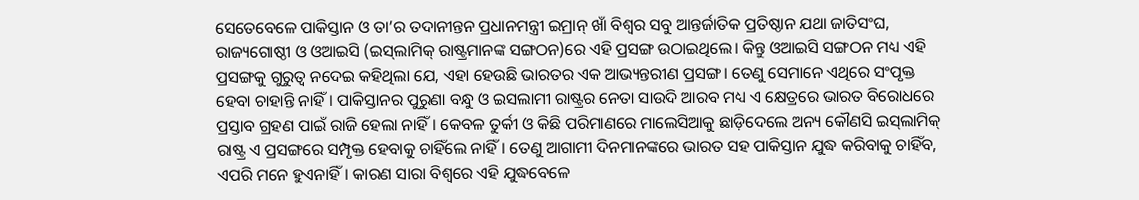ସେତେବେଳେ ପାକିସ୍ତାନ ଓ ତା’ର ତଦାନୀନ୍ତନ ପ୍ରଧାନମନ୍ତ୍ରୀ ଇମ୍ରାନ୍ ଖାଁ ବିଶ୍ୱର ସବୁ ଆନ୍ତର୍ଜାତିକ ପ୍ରତିଷ୍ଠାନ ଯଥା ଜାତିସଂଘ, ରାଜ୍ୟଗୋଷ୍ଠୀ ଓ ଓଆଇସି (ଇସ୍‌ଲାମିକ୍ ରାଷ୍ଟ୍ରମାନଙ୍କ ସଙ୍ଗଠନ)ରେ ଏହି ପ୍ରସଙ୍ଗ ଉଠାଇଥିଲେ। କିନ୍ତୁ ଓଆଇସି ସଙ୍ଗଠନ ମଧ୍ୟ ଏହି ପ୍ରସଙ୍ଗକୁ ଗୁରୁତ୍ୱ ନଦେଇ କହିଥିଲା ଯେ, ଏହା ହେଉଛି ଭାରତର ଏକ ଆଭ୍ୟନ୍ତରୀଣ ପ୍ରସଙ୍ଗ। ତେଣୁ ସେମାନେ ଏଥିରେ ସଂପୃକ୍ତ ହେବା ଚାହାନ୍ତି ନାହିଁ। ପାକିସ୍ତାନର ପୁରୁଣା ବନ୍ଧୁ ଓ ଇସଲାମୀ ରାଷ୍ଟ୍ରର ନେତା ସାଉଦି ଆରବ ମଧ୍ୟ ଏ କ୍ଷେତ୍ରରେ ଭାରତ ବିରୋଧରେ ପ୍ରସ୍ତାବ ଗ୍ରହଣ ପାଇଁ ରାଜି ହେଲା ନାହିଁ। କେବଳ ତୁର୍କୀ ଓ କିଛି ପରିମାଣରେ ମାଲେସିଆକୁ ଛାଡ଼ିଦେଲେ ଅନ୍ୟ କୌଣସି ଇସ୍‌ଲାମିକ୍ ରାଷ୍ଟ୍ର ଏ ପ୍ରସଙ୍ଗରେ ସମ୍ପୃକ୍ତ ହେବାକୁ ଚାହିଁଲେ ନାହିଁ। ତେଣୁ ଆଗାମୀ ଦିନମାନଙ୍କରେ ଭାରତ ସହ ପାକିସ୍ତାନ ଯୁଦ୍ଧ କରିବାକୁ ଚାହିଁବ, ଏପରି ମନେ ହୁଏନାହିଁ। କାରଣ ସାରା ବିଶ୍ୱରେ ଏହି ଯୁଦ୍ଧବେଳେ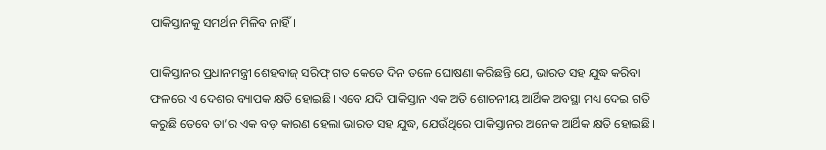ପାକିସ୍ତାନକୁ ସମର୍ଥନ ମିଳିବ ନାହିଁ।

ପାକିସ୍ତାନର ପ୍ରଧାନମନ୍ତ୍ରୀ ଶେହବାଜ୍ ସରିଫ୍ ଗତ କେତେ ଦିନ ତଳେ ଘୋଷଣା କରିଛନ୍ତି ଯେ, ଭାରତ ସହ ଯୁଦ୍ଧ କରିବା ଫଳରେ ଏ ଦେଶର ବ୍ୟାପକ କ୍ଷତି ହୋଇଛି। ଏବେ ଯଦି ପାକିସ୍ତାନ ଏକ ଅତି ଶୋଚନୀୟ ଆର୍ଥିକ ଅବସ୍ଥା ମଧ୍ୟ ଦେଇ ଗତି କରୁଛି ତେବେ ତା’ର ଏକ ବଡ଼ କାରଣ ହେଲା ଭାରତ ସହ ଯୁଦ୍ଧ, ଯେଉଁଥିରେ ପାକିସ୍ତାନର ଅନେକ ଆର୍ଥିକ କ୍ଷତି ହୋଇଛି।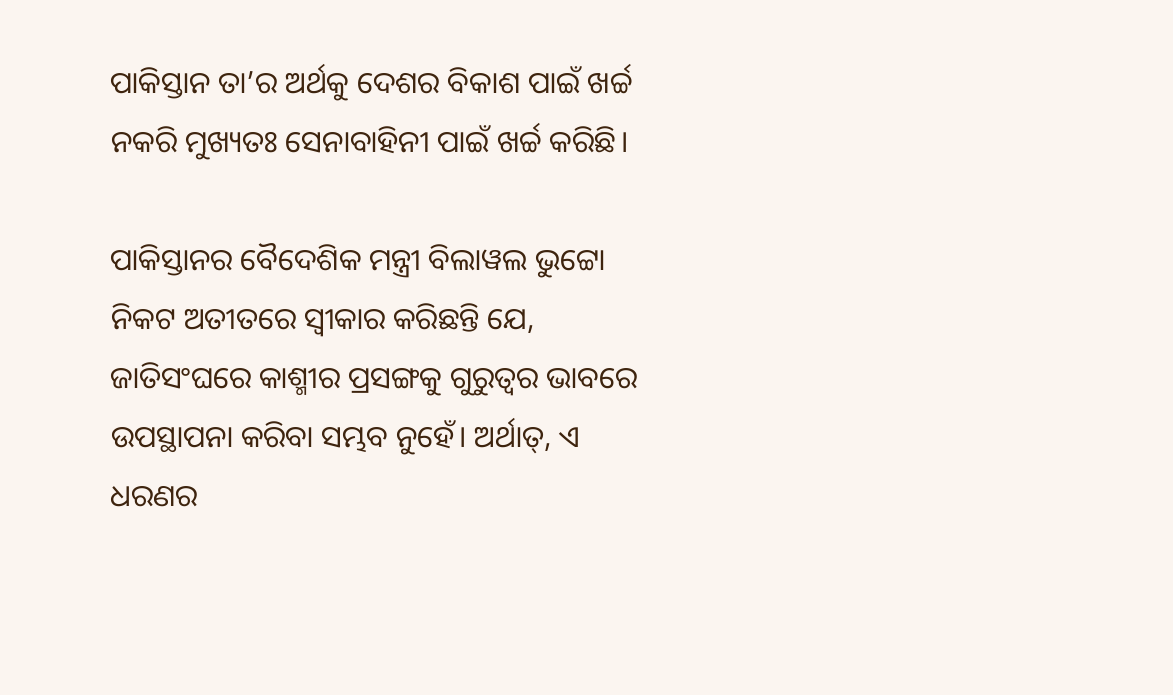ପାକିସ୍ତାନ ତା’ର ଅର୍ଥକୁ ଦେଶର ବିକାଶ ପାଇଁ ଖର୍ଚ୍ଚ ନକରି ମୁଖ୍ୟତଃ ସେନାବାହିନୀ ପାଇଁ ଖର୍ଚ୍ଚ କରିଛି।

ପାକିସ୍ତାନର ବୈଦେଶିକ ମନ୍ତ୍ରୀ ବିଲାୱଲ ଭୁଟ୍ଟୋ ନିକଟ ଅତୀତରେ ସ୍ୱୀକାର କରିଛନ୍ତି ଯେ, ଜାତିସଂଘରେ କାଶ୍ମୀର ପ୍ରସଙ୍ଗକୁ ଗୁରୁତ୍ବର ଭାବରେ ଉପସ୍ଥାପନା କରିବା ସମ୍ଭବ ନୁହେଁ। ଅର୍ଥାତ୍‌, ଏ ଧରଣର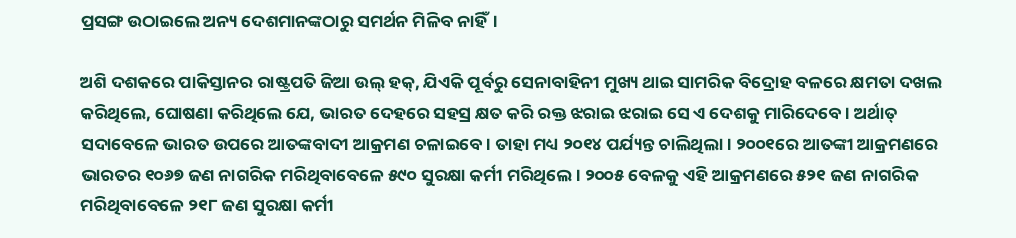ପ୍ରସଙ୍ଗ ଉଠାଇଲେ ଅନ୍ୟ ଦେଶମାନଙ୍କଠାରୁ ସମର୍ଥନ ମିଳିବ ନାହିଁ।

ଅଶି ଦଶକରେ ପାକିସ୍ତାନର ରାଷ୍ଟ୍ରପତି ଜିଆ ଉଲ୍ ହକ୍‌, ଯିଏକି ପୂର୍ବରୁ ସେନାବାହିନୀ ମୁଖ୍ୟ ଥାଇ ସାମରିକ ବିଦ୍ରୋହ ବଳରେ କ୍ଷମତା ଦଖଲ କରିଥିଲେ, ଘୋଷଣା କରିଥିଲେ ଯେ, ଭାରତ ଦେହରେ ସହସ୍ର କ୍ଷତ କରି ରକ୍ତ ଝରାଇ ଝରାଇ ସେ ଏ ଦେଶକୁ ମାରିଦେବେ। ଅର୍ଥାତ୍ ସଦାବେଳେ ଭାରତ ଉପରେ ଆତଙ୍କବାଦୀ ଆକ୍ରମଣ ଚଳାଇବେ। ତାହା ମଧ୍ୟ ୨୦୧୪ ପର୍ଯ୍ୟନ୍ତ ଚାଲିଥିଲା। ୨୦୦୧ରେ ଆତଙ୍କୀ ଆକ୍ରମଣରେ ଭାରତର ୧୦୬୭ ଜଣ ନାଗରିକ ମରିଥିବାବେଳେ ୫୯୦ ସୁରକ୍ଷା କର୍ମୀ ମରିଥିଲେ। ୨୦୦୫ ବେଳକୁ ଏହି ଆକ୍ରମଣରେ ୫୨୧ ଜଣ ନାଗରିକ ମରିଥିବାବେଳେ ୨୧୮ ଜଣ ସୁରକ୍ଷା କର୍ମୀ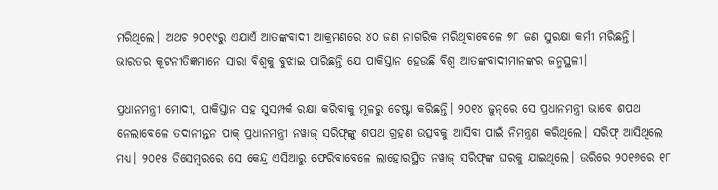ମରିଥିଲେ। ଅଥଚ ୨୦୧୯ରୁ ଏଯାଏଁ ଆତଙ୍କବାଦୀ ଆକ୍ରମଣରେ ୪୦ ଜଣ ନାଗରିକ ମରିଥିବାବେଳେ ୭୮ ଜଣ ସୁରକ୍ଷା କର୍ମୀ ମରିଛନ୍ତି।
ଭାରତର କୂଟନୀତିଜ୍ଞମାନେ ସାରା ବିଶ୍ୱକୁ ବୁଝାଇ ପାରିଛନ୍ତି ଯେ ପାକିସ୍ତାନ ହେଉଛି ବିଶ୍ୱ ଆତଙ୍କବାଦୀମାନଙ୍କର ଜନ୍ମସ୍ଥଳୀ।

ପ୍ରଧାନମନ୍ତ୍ରୀ ମୋଦୀ, ପାକିସ୍ତାନ ସହ ସୁସମ୍ପର୍କ ରକ୍ଷା କରିବାକୁ ମୂଳରୁ ଚେଷ୍ଟା କରିଛନ୍ତି। ୨୦୧୪ ଜୁନ୍‌ରେ ସେ ପ୍ରଧାନମନ୍ତ୍ରୀ ଭାବେ ଶପଥ ନେଲାବେଳେ ତଦାନୀନ୍ତନ ପାକ୍ ପ୍ରଧାନମନ୍ତ୍ରୀ ନୱାଜ୍ ସରିଫ୍‌ଙ୍କୁ ଶପଥ ଗ୍ରହଣ ଉତ୍ସବକୁ ଆସିବା ପାଇଁ ନିମନ୍ତ୍ରଣ କରିଥିଲେ। ସରିଫ୍ ଆସିଥିଲେ ମଧ୍ୟ। ୨୦୧୫ ଡିସେମ୍ବରରେ ସେ କେନ୍ଦ୍ର ଏସିଆରୁ ଫେରିବାବେଳେ ଲାହୋରସ୍ଥିତ ନୱାଜ୍ ସରିଫ୍‌ଙ୍କ ଘରକୁ ଯାଇଥିଲେ। ଉରିରେ ୨୦୧୬ରେ ୧୮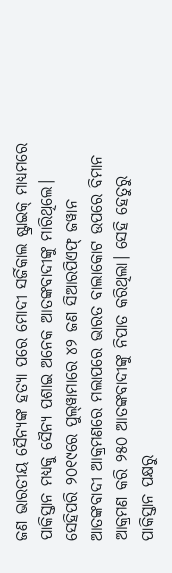ଜଣ ଭାରତୀୟ ସୈନ୍ୟଙ୍କ ହତ୍ୟା ପରେ ମୋଦୀ ସର୍ଜିକାଲ ଷ୍ଟ୍ରାଇକ୍ ମାଧ୍ୟମରେ ପାକିସ୍ତାନ ମଧ୍ୟକୁ ସୈନ୍ୟ ପଶାଇ ଅନେକ ଆତଙ୍କବାଦୀଙ୍କୁ ମାରିଥିଲେ। ସେହିପରି ୨୦୧୯ରେ ପୁଲ୍‌ୱାମାରେ ୪୨ ଜଣ ସିଆରପିଏଫ୍ ଜୱାନ ଆତଙ୍କବାଦୀ ଆକ୍ରମଣରେ ମଲାପରେ ଭାରତ ବାଲାକୋଟ ଉପରେ ବିମାନ ଆକ୍ରମଣ କରି ୨୫୦ ଆତଙ୍କବାଦୀଙ୍କୁ ନିପାତ କରିଥିଲା। ସେହି ହେତୁରୁ ପାକିସ୍ତାନ ପକ୍ଷରୁ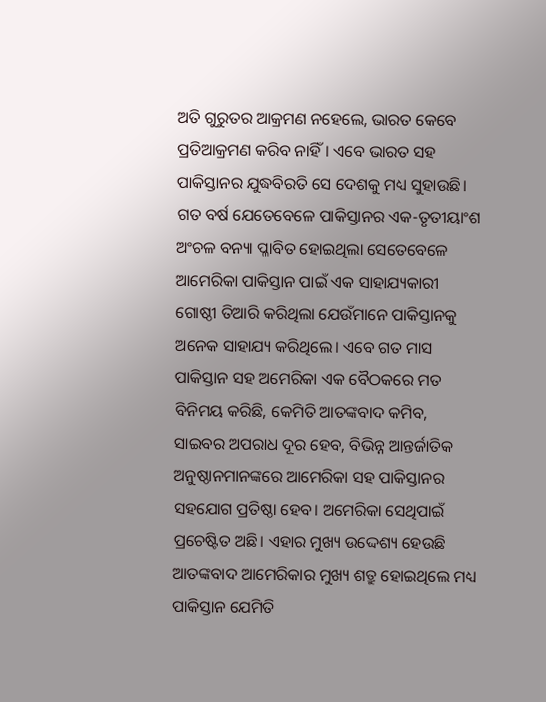ଅତି ଗୁରୁତର ଆକ୍ରମଣ ନହେଲେ, ଭାରତ କେବେ ପ୍ରତିଆକ୍ରମଣ କରିବ ନାହିଁ। ଏବେ ଭାରତ ସହ ପାକିସ୍ତାନର ଯୁଦ୍ଧବିରତି ସେ ଦେଶକୁ ମଧ୍ୟ ସୁହାଉଛି। ଗତ ବର୍ଷ ଯେତେବେଳେ ପାକିସ୍ତାନର ଏକ-ତୃତୀୟାଂଶ ଅଂଚଳ ବନ୍ୟା ପ୍ଳାବିତ ହୋଇଥିଲା ସେତେବେଳେ ଆମେରିକା ପାକିସ୍ତାନ ପାଇଁ ଏକ ସାହାଯ୍ୟକାରୀ ଗୋଷ୍ଠୀ ତିଆରି କରିଥିଲା ଯେଉଁମାନେ ପାକିସ୍ତାନକୁ ଅନେକ ସାହାଯ୍ୟ କରିଥିଲେ। ଏବେ ଗତ ମାସ ପାକିସ୍ତାନ ସହ ଅମେରିକା ଏକ ବୈଠକରେ ମତ ବିନିମୟ କରିଛି, କେମିତି ଆତଙ୍କବାଦ କମିବ, ସାଇବର ଅପରାଧ ଦୂର ହେବ, ବିଭିନ୍ନ ଆନ୍ତର୍ଜାତିକ ଅନୁଷ୍ଠାନମାନଙ୍କରେ ଆମେରିକା ସହ ପାକିସ୍ତାନର ସହଯୋଗ ପ୍ରତିଷ୍ଠା ହେବ। ଅମେରିକା ସେଥିପାଇଁ ପ୍ରଚେଷ୍ଟିତ ଅଛି। ଏହାର ମୁଖ୍ୟ ଉଦ୍ଦେଶ୍ୟ ହେଉଛି ଆତଙ୍କବାଦ ଆମେରିକାର ମୁଖ୍ୟ ଶତ୍ରୁ ହୋଇଥିଲେ ମଧ୍ୟ ପାକିସ୍ତାନ ଯେମିତି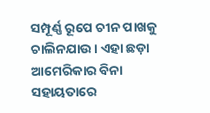ସମ୍ପୂର୍ଣ୍ଣ ରୂପେ ଚୀନ ପାଖକୁ ଚାଲିନଯାଉ। ଏହା ଛଡ଼ା ଆମେରିକାର ବିନା ସହାୟତାରେ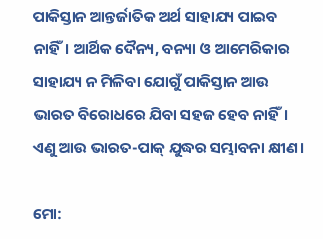ପାକିସ୍ତାନ ଆନ୍ତର୍ଜାତିକ ଅର୍ଥ ସାହାଯ୍ୟ ପାଇବ ନାହିଁ। ଆର୍ଥିକ ଦୈନ୍ୟ, ବନ୍ୟା ଓ ଆମେରିକାର ସାହାଯ୍ୟ ନ ମିଳିବା ଯୋଗୁଁ ପାକିସ୍ତାନ ଆଉ ଭାରତ ବିରୋଧରେ ଯିବା ସହଜ ହେବ ନାହିଁ। ଏଣୁ ଆଉ ଭାରତ-ପାକ୍ ଯୁଦ୍ଧର ସମ୍ଭାବନା କ୍ଷୀଣ।

ମୋ: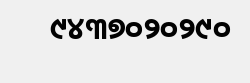୯୪୩୭୦୨୦୨୯୦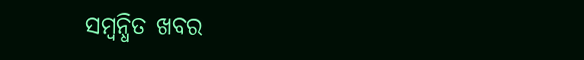ସମ୍ବନ୍ଧିତ ଖବର